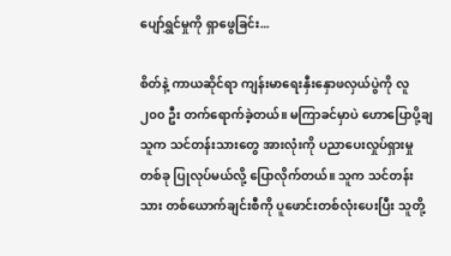ပျော်ရွှင်မှုကို ရှာဖွေခြင်း...

စိတ်နဲ့ ကာယဆိုင်ရာ ကျန်းမာရေးနှီးနှောဖလှယ်ပွဲကို လူ ၂၀၀ ဦး တက်ရောက်ခဲ့တယ်။ မကြာခင်မှာပဲ ဟောပြောပို့ချသူက သင်တန်းသားတွေ အားလုံးကို ပညာပေးလှုပ်ရှားမှုတစ်ခု ပြုလုပ်မယ်လို့ ပြောလိုက်တယ်။ သူက သင်တန်းသား တစ်ယောက်ချင်းစီကို ပူဖောင်းတစ်လုံးပေးပြီး သူတို့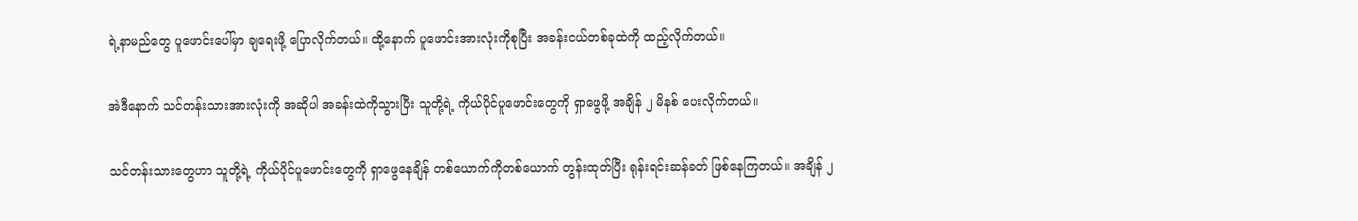ရဲ့နာမည်တွေ ပူဖောင်းပေါ်မှာ ချရေးဖို့ ပြောလိုက်တယ်။ ထို့နောက် ပူဖောင်းအားလုံးကိုစုပြီး အခန်းငယ်တစ်ခုထဲကို ထည့်လိုက်တယ်။

အဲဒီနောက် သင်တန်းသားအားလုံးကို အဆိုပါ အခန်းထဲကိုသွားပြီး သူတို့ရဲ့ ကိုယ်ပိုင်ပူဖောင်းတွေကို ရှာဖွေဖို့ အချိန် ၂ မိနစ် ပေးလိုက်တယ်။

သင်တန်းသားတွေဟာ သူတို့ရဲ့ ကိုယ်ပိုင်ပူဖောင်းတွေကို ရှာဖွေနေချိန် တစ်ယောက်ကိုတစ်ယောက် တွန်းထုတ်ပြီး ရုန်းရင်းဆန်ခတ် ဖြစ်နေကြတယ်။ အချိန် ၂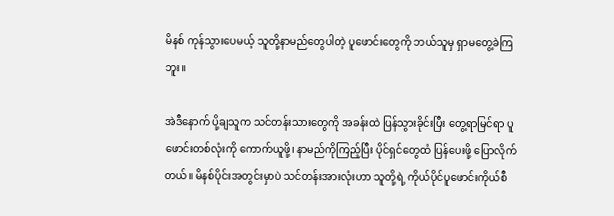မိနစ် ကုန်သွားပေမယ့် သူတို့နာမည်တွေပါတဲ့ ပူဖောင်းတွေကို ဘယ်သူမှ ရှာမတွေ့ခဲကြဘူး။

အဲဒီနောက် ပို့ချသူက သင်တန်းသားတွေကို အခန်းထဲ ပြန်သွားခိုင်းပြီး တွေ့ရာမြင်ရာ ပူဖောင်းတစ်လုံးကို ကောက်ယူဖို့၊ နာမည်ကိုကြည့်ပြီး ပိုင်ရှင်တွေထံ ပြန်ပေးဖို့ ပြောလိုက်တယ်။ မိနစ်ပိုင်းအတွင်းမှာပဲ သင်တန်းအားလုံးဟာ သူတို့ရဲ့ ကိုယ်ပိုင်ပူဖောင်းကိုယ်စီ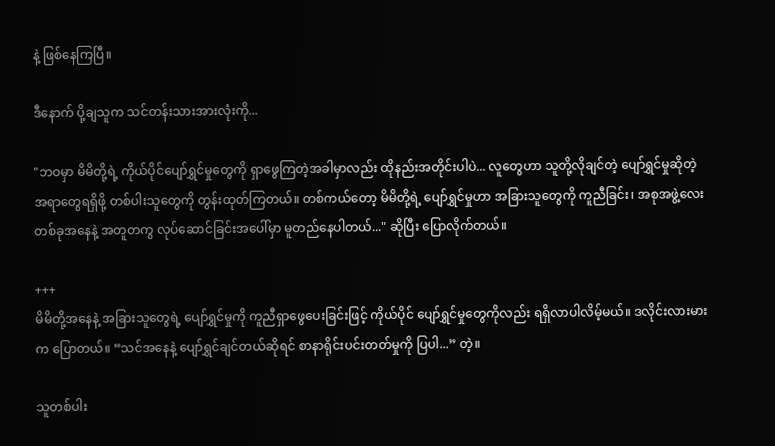နဲ့ ဖြစ်နေကြပြီ။

ဒီနောက် ပို့ချသူက သင်တန်းသားအားလုံးကို...

"ဘဝမှာ မိမိတို့ရဲ့ ကိုယ်ပိုင်ပျော်ရွှင်မှုတွေကို ရှာဖွေကြတဲ့အခါမှာလည်း ထိုနည်းအတိုင်းပါပဲ... လူတွေဟာ သူတို့လိုချင်တဲ့ ပျော်ရွှင်မှုဆိုတဲ့ အရာတွေရရှိဖို့ တစ်ပါးသူတွေကို တွန်းထုတ်ကြတယ်။ တစ်ကယ်တော့ မိမိတို့ရဲ့ ပျော်ရွှင်မှုဟာ အခြားသူတွေကို ကူညီခြင်း၊ အစုအဖွဲ့လေး တစ်ခုအနေနဲ့ အတူတကွ လုပ်ဆောင်ခြင်းအပေါ်မှာ မူတည်နေပါတယ်..." ဆိုပြီး ပြောလိုက်တယ်။

+++
မိမိတို့အနေနဲ့ အခြားသူတွေရဲ့ ပျော်ရွှင်မှုကို ကူညီရှာဖွေပေးခြင်းဖြင့် ကိုယ်ပိုင် ပျော်ရွှင်မှုတွေကိုလည်း ရရှိလာပါလိမ့်မယ်။ ဒလိုင်းလားမားက ပြောတယ်။ “သင်အနေနဲ့ ပျော်ရွှင်ချင်တယ်ဆိုရင် စာနာရိုင်းပင်းတတ်မှုကို ပြပါ...” တဲ့။

သူတစ်ပါး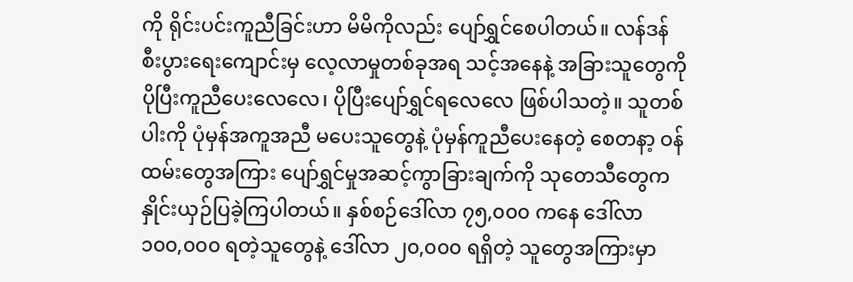ကို ရိုင်းပင်းကူညီခြင်းဟာ မိမိကိုလည်း ပျော်ရွှင်စေပါတယ်။ လန်ဒန်စီးပွားရေးကျောင်းမှ လေ့လာမှုတစ်ခုအရ သင့်အနေနဲ့ အခြားသူတွေကို ပိုပြီးကူညီပေးလေလေ၊ ပိုပြီးပျော်ရွှင်ရလေလေ ဖြစ်ပါသတဲ့။ သူတစ်ပါးကို ပုံမှန်အကူအညီ မပေးသူတွေနဲ့ ပုံမှန်ကူညီပေးနေတဲ့ စေတနာ့ ဝန်ထမ်းတွေအကြား ပျော်ရွှင်မှုအဆင့်ကွာခြားချက်ကို သုတေသီတွေက နှိုင်းယှဉ်ပြခဲ့ကြပါတယ်။ နှစ်စဉ်ဒေါ်လာ ၇၅,၀၀၀ ကနေ ဒေါ်လာ ၁၀၀,၀၀၀ ရတဲ့သူတွေနဲ့ ဒေါ်လာ ၂၀,၀၀၀ ရရှိတဲ့ သူတွေအကြားမှာ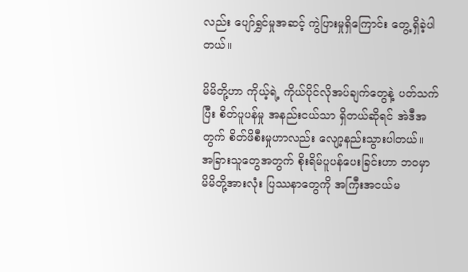လည်း ပျော်ရွှင်မှုအဆင့် ကွဲပြားမှုရှိကြောင်း တွေ့ရှိခဲ့ပါတယ်။

မိမိတို့ဟာ ကိုယ့်ရဲ့ ကိုယ်ပိုင်လိုအပ်ချက်တွေနဲ့ ပတ်သက်ပြီး စိတ်ပူပန်မှု အနည်းငယ်သာ ရှိတယ်ဆိုရင် အဲဒီအတွက် စိတ်ဖိစီးမှုဟာလည်း လျော့နည်းသွားပါတယ်။
အခြားသူတွေအတွက် စိုးရိမ်ပူပန်ပေးခြင်းဟာ ဘဝမှာ မိမိတို့အားလုံး ပြဿနာတွေကို အကြီးအငယ်မ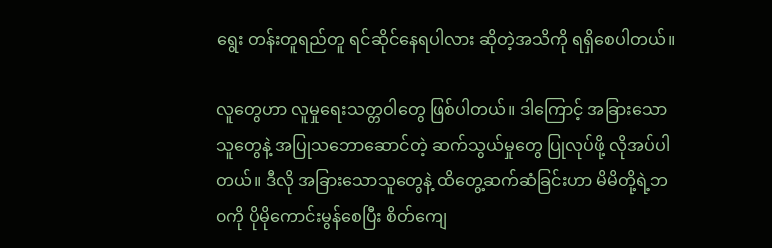ရွေး တန်းတူရည်တူ ရင်ဆိုင်နေရပါလား ဆိုတဲ့အသိကို ရရှိစေပါတယ်။

လူတွေဟာ လူမှုရေးသတ္တဝါတွေ ဖြစ်ပါတယ်။ ဒါကြောင့် အခြားသော သူတွေနဲ့ အပြုသဘောဆောင်တဲ့ ဆက်သွယ်မှုတွေ ပြုလုပ်ဖို့ လိုအပ်ပါတယ်။ ဒီလို အခြားသောသူတွေနဲ့ ထိတွေ့ဆက်ဆံခြင်းဟာ မိမိတို့ရဲ့ဘ၀ကို ပိုမိုကောင်းမွန်စေပြီး စိတ်ကျေ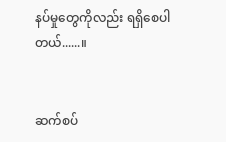နပ်မှုတွေကိုလည်း ရရှိစေပါတယ်......။


ဆက်စပ်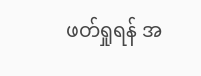ဖတ်ရှုရန် အ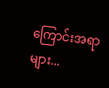ကြောင်းအရာများ...